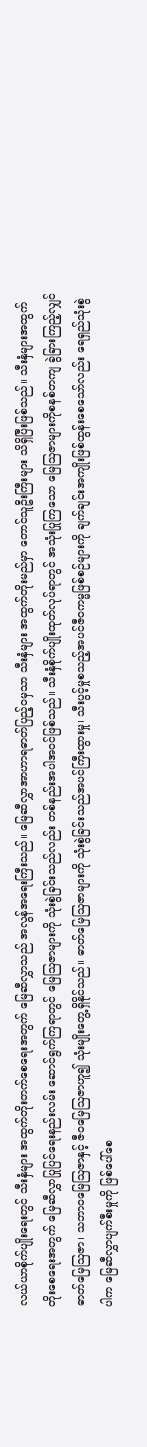လယ်ယာစိုက်ပျိုးရေးတွင် သီးနှံများ အထွက်တိုးတက်စေရေးအတွက် မြေဆီလွှာသည် အလွန်အရေးကြီးသည်။ မြေဆီလွှာအာဟာရဓာတ်ပြည့်ဝမှသာ သီးနှံများ အထွက်တိုးမည်မှာ တောင်သူဦးကြီးများ သိရှိပြီးဖြစ်သည်။ သီးနှံများအထွက်တိုးစေရေးအတွက် မြေဆီလွှာပြုပြင်ရေးနည်းလမ်း ဆောင်ရွက်ကြရာတွင် မြေဩဇာများကို သုံးစွဲခြင်းသည်လည်း တစ်နည်းအပါအဝင်ဖြစ်သည်။ သီးနှံစိုက်ပျိုးထုတ်လုပ်ရာတွင် အသုံးပြုကြသော မြေဩဇာများကိုစနစ်တကျ ခွဲခြားကြည့်လျှင် ဓာတ်မြေဩဇာ၊ သဘာဝမြေဩဇာနှင့် ဇီဝမြေဩဇာဟူ၍ သုံးမျိုးတွေ့ရှိနိုင်သည်။ ဓာတ်မြေဩဇာများကို သုံးစွဲခြင်းသည်အပင်ကြီးထွားမှု၊ သီးပွင့်မှုစသည့်အပင်ဇီဝကမ္မဖြစ်စဉ်များကို ချက်ချင်းအကျိုးဖြစ်ထွန်းစေသော်လည်း ရေရှည်သုံးစွဲပါက မြေဆီလွှာပျက်စီးမှုကို ဖြစ်ပေါ်စေ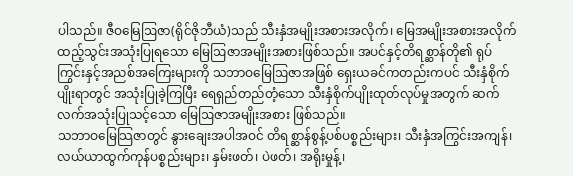ပါသည်။ ဇီဝမြေဩဇာ(ရိုင်ဇိုဘီယံ)သည် သီးနှံအမျိုးအစားအလိုက်၊ မြေအမျိုးအစားအလိုက် ထည့်သွင်းအသုံးပြုရသော မြေဩဇာအမျိုးအစားဖြစ်သည်။ အပင်နှင့်တိရစ္ဆာန်တို၏ ရုပ်ကြွင်းနှင့်အညစ်အကြေးများကို သဘာဝမြေဩဇာအဖြစ် ရှေးယခင်ကတည်းကပင် သီးနှံစိုက်ပျိုးရာတွင် အသုံးပြုခဲ့ကြပြီး ရေရှည်တည်တံ့သော သီးနှံစိုက်ပျိုးထုတ်လုပ်မှုအတွက် ဆက်လက်အသုံးပြုသင့်သော မြေဩဇာအမျိုးအစား ဖြစ်သည်။
သဘာဝမြေသြဇာတွင် နွားချေးအပါအဝင် တိရစ္ဆာန်စွန့်ပစ်ပစ္စည်းများ၊ သီးနှံအကြွင်းအကျန်၊ လယ်ယာထွက်ကုန်ပစ္စည်းများ၊ နှမ်းဖတ်၊ ပဲဖတ်၊ အရိုးမှုန့်၊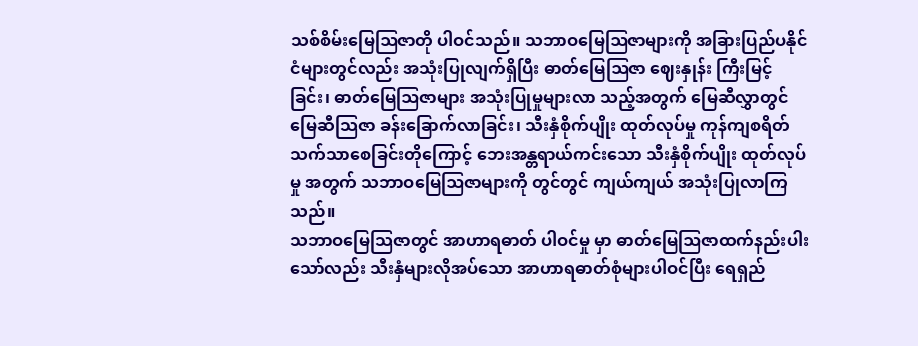သစ်စိမ်းမြေဩဇာတို ပါဝင်သည်။ သဘာဝမြေဩဇာများကို အခြားပြည်ပနိုင်ငံများတွင်လည်း အသုံးပြုလျက်ရှိပြီး ဓာတ်မြေဩဇာ ဈေးနှုန်း ကြီးမြင့်ခြင်း၊ ဓာတ်မြေဩဇာများ အသုံးပြုမှုများလာ သည့်အတွက် မြေဆီလွှာတွင် မြေဆီသြဇာ ခန်းခြောက်လာခြင်း၊ သီးနှံစိုက်ပျိုး ထုတ်လုပ်မှု ကုန်ကျစရိတ် သက်သာစေခြင်းတိုကြောင့် ဘေးအန္တရာယ်ကင်းသော သီးနှံစိုက်ပျိုး ထုတ်လုပ်မှု အတွက် သဘာဝမြေဩဇာများကို တွင်တွင် ကျယ်ကျယ် အသုံးပြုလာကြသည်။
သဘာဝမြေသြဇာတွင် အာဟာရဓာတ် ပါဝင်မှု မှာ ဓာတ်မြေဩဇာထက်နည်းပါးသော်လည်း သီးနှံများလိုအပ်သော အာဟာရဓာတ်စုံများပါဝင်ပြီး ရေရှည်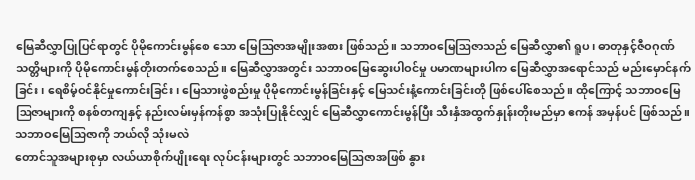မြေဆီလွှာပြုပြင်ရာတွင် ပိုမိုကောင်းမွန်စေ သော မြေဩဇာအမျိုးအစား ဖြစ်သည်။ သဘာဝမြေဩဇာသည် မြေဆီလွှာ၏ ရူပ၊ ဓာတုနှင့်ဇီဝဂုဏ်သတ္တိများကို ပိုမိုကောင်းမွန်တိုးတက်စေသည်။ မြေဆီလွှာအတွင်း သဘာဝမြေဆွေးပါဝင်မှု ပမာဏများပါက မြေဆီလွှာအရောင်သည် မည်းမှောင်နက်ခြင်း၊ ရေစိမ့်ဝင်နိုင်မှုကောင်းခြင်း၊ မြေသားဖွဲစည်းမှု ပိုမိုကောင်းမွန်ခြင်းနှင့် မြေသင်းနံ့ကောင်းခြင်းတို ဖြစ်ပေါ်စေသည်။ ထိုကြောင့် သဘာဝမြေဩဇာများကို စနစ်တကျနှင့် နည်းလမ်းမှန်ကန်စွာ အသုံးပြုနိုင်လျှင် မြေဆီလွှာကောင်းမွန်ပြီး သီးနှံအထွက်နှုန်းတိုးမည်မှာ ဧကန် အမှန်ပင် ဖြစ်သည်။
သဘာဝမြေသြဇာကို ဘယ်လို သုံးမလဲ
တောင်သူအများစုမှာ လယ်ယာစိုက်ပျိုးရေး လုပ်ငန်းများတွင် သဘာဝမြေဩဇာအဖြစ် နွား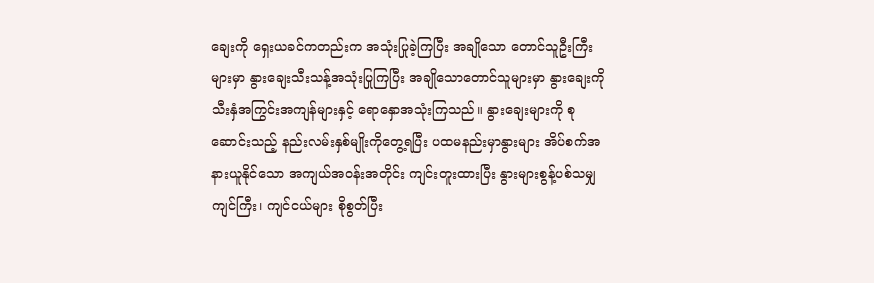ချေးကို ရှေးယခင်ကတည်းက အသုံးပြုခဲ့ကြပြီး အချိုသော တောင်သူဦးကြီးများမှာ နွားချေးသီးသန့်အသုံးပြုကြပြီး အချိုသောတောင်သူများမှာ နွားချေးကို သီးနှံအကြွင်းအကျန်များနှင့် ရောနှောအသုံးကြသည်။ နွားချေးများကို စုဆောင်းသည့် နည်းလမ်းနှစ်မျိုးကိုတွေ့ရပြီး ပထမနည်းမှာနွားများ အိပ်စက်အနားယူနိုင်သော အကျယ်အဝန်းအတိုင်း ကျင်းတူးထားပြီး နွားများစွန့်ပစ်သမျှ ကျင်ကြီး၊ ကျင်ငယ်များ စိုစွတ်ပြီး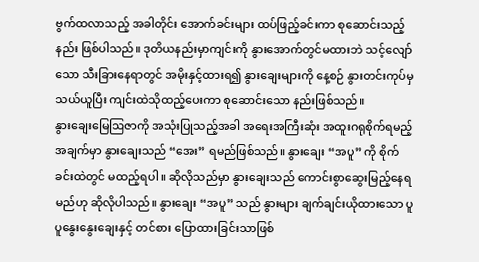ဗွက်ထလာသည့် အခါတိုင်း အောက်ခင်းများ ထပ်ဖြည့်ခင်းကာ စုဆောင်းသည့်နည်း ဖြစ်ပါသည်။ ဒုတိယနည်းမှာကျင်းကို နွားအောက်တွင်မထားဘဲ သင့်လျော်သော သီးခြားနေရာတွင် အမိုးနှင့်ထားရ၍ နွားချေးများကို နေ့စဉ် နွားတင်းကုပ်မှ သယ်ယူပြီး ကျင်းထဲသိုထည့်ပေးကာ စုဆောင်းသော နည်းဖြစ်သည်။
နွားချေးမြေဩဇာကို အသုံးပြုသည့်အခါ အရေးအကြီးဆုံး အထူးဂရုစိုက်ရမည့်အချက်မှာ နွားချေးသည် “အေး” ရမည်ဖြစ်သည်။ နွားချေး “အပူ” ကို စိုက်ခင်းထဲတွင် မထည့်ရပါ။ ဆိုလိုသည်မှာ နွားချေးသည် ကောင်းစွာဆွေးမြည့်နေရမည်ဟု ဆိုလိုပါသည်။ နွားချေး “အပူ” သည် နွားများ ချက်ချင်းယိုထားသော ပူပူနွေးနွေးချေးနှင့် တင်စား ပြောထားခြင်းသာဖြစ်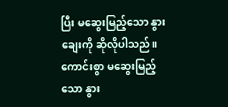ပြီး မဆွေးမြည့်သော နွားချေးကို ဆိုလိုပါသည်။ ကောင်းစွာ မဆွေးမြည့်သော နွား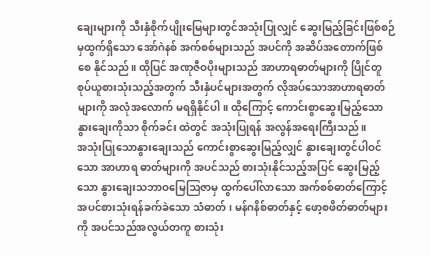ချေးများကို သီးနှံစိုက်ပျိုးမြေများတွင်အသုံးပြုလျှင် ဆွေးမြည့်ခြင်းဖြစ်စဉ်မှထွက်ရှိသော အော်ဂဲနစ် အက်စစ်များသည် အပင်ကို အဆိပ်အတောက်ဖြစ်စေ နိုင်သည်။ ထိုပြင် အဏုဇီဝပိုးများသည် အာဟာရဓာတ်များကို ပြိုင်တူစုပ်ယူစားသုံးသည့်အတွက် သီးနှံပင်များအတွက် လိုအပ်သောအာဟာရဓာတ်များကို အလုံအလောက် မရရှိနိုင်ပါ။ ထိုကြောင့် ကောင်းစွာဆွေးမြည့်သော နွားချေးကိုသာ စိုက်ခင်း ထဲတွင် အသုံးပြုရန် အလွန်အရေးကြီးသည်။
အသုံးပြုသောနွားချေးသည် ကောင်းစွာဆွေးမြည့်လျှင် နွားချေးတွင်ပါဝင်သော အာဟာရ ဓာတ်များကို အပင်သည် စားသုံးနိုင်သည့်အပြင် ဆွေးမြည့်သော နွားချေးသဘာဝမြေဩဇာမှ ထွက်ပေါ်လာသော အက်စစ်ဓာတ်ကြောင့် အပင်စားသုံးရန်ခက်ခဲသော သံဓာတ်၊ မန်ဂနိစ်ဓာတ်နှင့် ဖော့စဖိတ်ဓာတ်များကို အပင်သည်အလွယ်တကူ စားသုံး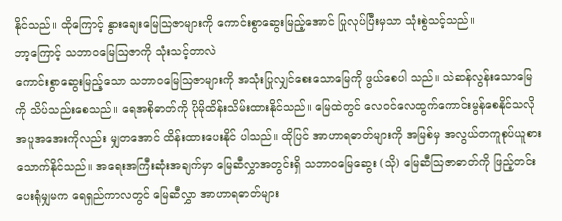နိုင်သည်။ ထိုကြောင့် နွားချေးမြေသြဇာများကို ကောင်းစွာဆွေးမြည့်အောင် ပြုလုပ်ပြီးမှသာ သုံးစွဲသင့်သည်။
ဘာ့ကြောင့် သဘာဝမြေဩဇာကို သုံးသင့်တာလဲ
ကောင်းစွာဆွေးမြည့်သော သဘာဝမြေဩဇာများကို အသုံးပြုလျှင်စေးသောမြေကို ဖွယ်စေပါ သည်။ သဲဆန်လွန်းသောမြေကို သိပ်သည်းစေသည်။ ရေအစိုဓာတ်ကို ပိုမိုထိန်းသိမ်းထားနိုင်သည်။ မြေထဲတွင် လေဝင်လေထွက်ကောင်းမွန်စေနိုင်သလို အပူအအေးကိုလည်း မျှတအောင် ထိန်းထားပေးနိုင် ပါသည်။ ထိုပြင် အာဟာရဓာတ်များကို အမြစ်မှ အလွယ်တကူစုပ်ယူစားသောက်နိုင်သည်။ အရေးအကြီးဆုံးအချက်မှာ မြေဆီလွှာအတွင်းရှိ သဘာဝမြေဆွေး (သို) မြေဆီဩဇာဓာတ်ကို ဖြည့်တင်းပေးရုံမျှမက ရေရှည်ကာလတွင် မြေဆီလွှာ အာဟာရဓာတ်များ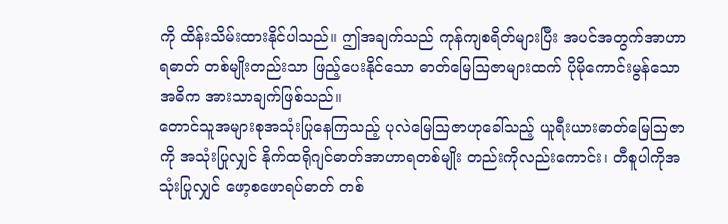ကို ထိန်းသိမ်းထားနိုင်ပါသည်။ ဤအချက်သည် ကုန်ကျစရိတ်များပြီး အပင်အတွက်အာဟာရဓာတ် တစ်မျိုးတည်းသာ ဖြည့်ပေးနိုင်သော ဓာတ်မြေဩဇာများထက် ပိုမိုကောင်းမွန်သောအဓိက အားသာချက်ဖြစ်သည်။
တောင်သူအများစုအသုံးပြုနေကြသည့် ပုလဲမြေဩဇာဟုခေါ်သည့် ယူရီးယားဓာတ်မြေဩဇာကို အသုံးပြုလျှင် နိုက်ထရိုဂျင်ဓာတ်အာဟာရတစ်မျိုး တည်းကိုလည်းကောင်း၊ တီစူပါကိုအသုံးပြုလျှင် ဖော့စဖောရပ်ဓာတ် တစ်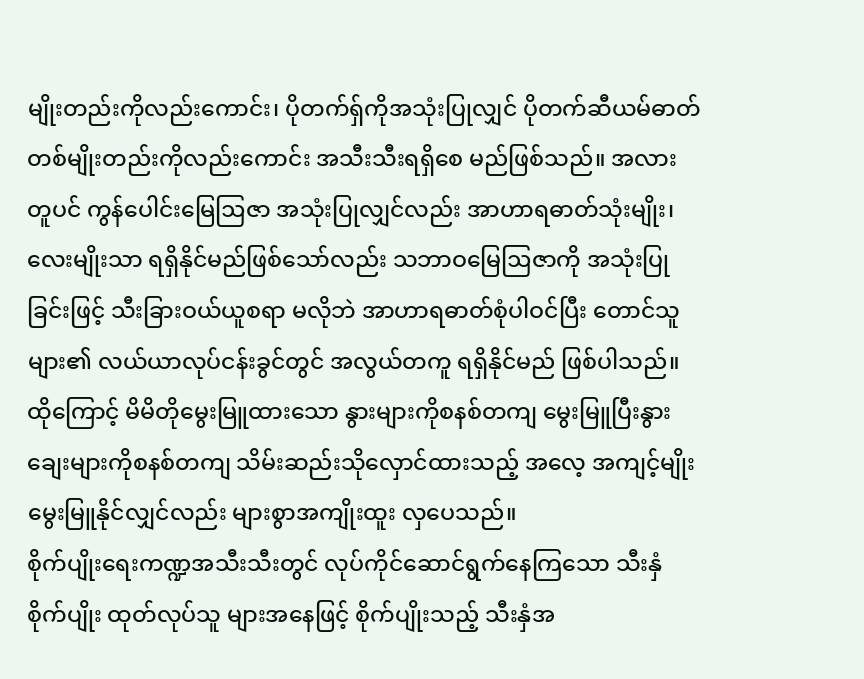မျိုးတည်းကိုလည်းကောင်း၊ ပိုတက်ရှ်ကိုအသုံးပြုလျှင် ပိုတက်ဆီယမ်ဓာတ် တစ်မျိုးတည်းကိုလည်းကောင်း အသီးသီးရရှိစေ မည်ဖြစ်သည်။ အလားတူပင် ကွန်ပေါင်းမြေဩဇာ အသုံးပြုလျှင်လည်း အာဟာရဓာတ်သုံးမျိုး၊ လေးမျိုးသာ ရရှိနိုင်မည်ဖြစ်သော်လည်း သဘာဝမြေဩဇာကို အသုံးပြုခြင်းဖြင့် သီးခြားဝယ်ယူစရာ မလိုဘဲ အာဟာရဓာတ်စုံပါဝင်ပြီး တောင်သူများ၏ လယ်ယာလုပ်ငန်းခွင်တွင် အလွယ်တကူ ရရှိနိုင်မည် ဖြစ်ပါသည်။ ထိုကြောင့် မိမိတိုမွေးမြူထားသော နွားများကိုစနစ်တကျ မွေးမြူပြီးနွားချေးများကိုစနစ်တကျ သိမ်းဆည်းသိုလှောင်ထားသည့် အလေ့ အကျင့်မျိုး မွေးမြူနိုင်လျှင်လည်း များစွာအကျိုးထူး လှပေသည်။
စိုက်ပျိုးရေးကဏ္ဍအသီးသီးတွင် လုပ်ကိုင်ဆောင်ရွက်နေကြသော သီးနှံစိုက်ပျိုး ထုတ်လုပ်သူ များအနေဖြင့် စိုက်ပျိုးသည့် သီးနှံအ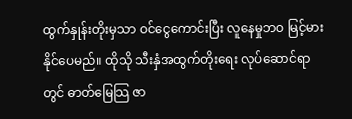ထွက်နှုန်းတိုးမှသာ ဝင်ငွေကောင်းပြီး လူနေမှုဘဝ မြင့်မားနိုင်ပေမည်။ ထိုသို သီးနှံအထွက်တိုးရေး လုပ်ဆောင်ရာတွင် ဓာတ်မြေသြ ဇာ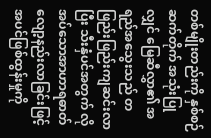တစ်မျိုးတည်းကို နှစ်စဉ်ဆက်တိုက် အသုံးပြုလျှင် မြေဆီလွှာ၏ အရည်အသွေးသည် တဖြည်းဖြည်းကျဆင်းလာပြီး သီးနှံပင်အတွက် လိုအပ်သောအာဟာရဓာတ် လျော့နည်းလာခြင်းဖြင့် အပင်ဖြစ်ထွန်းမှုကို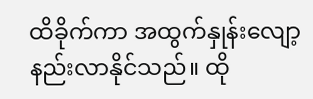ထိခိုက်ကာ အထွက်နှုန်းလျော့ နည်းလာနိုင်သည်။ ထို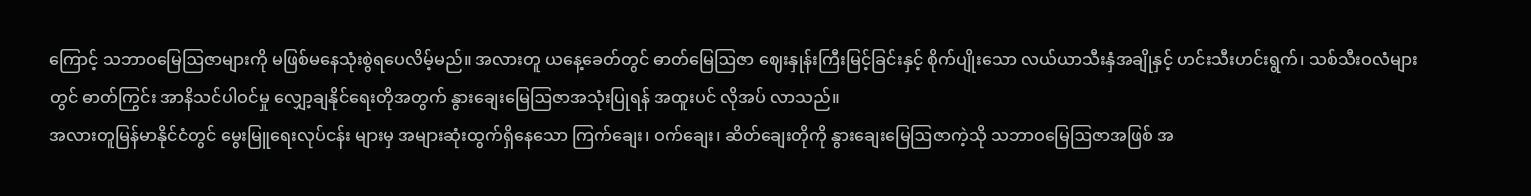ကြောင့် သဘာဝမြေဩဇာများကို မဖြစ်မနေသုံးစွဲရပေလိမ့်မည်။ အလားတူ ယနေ့ခေတ်တွင် ဓာတ်မြေဩဇာ ဈေးနှုန်းကြီးမြင့်ခြင်းနှင့် စိုက်ပျိုးသော လယ်ယာသီးနှံအချိုနှင့် ဟင်းသီးဟင်းရွက်၊ သစ်သီးဝလံများတွင် ဓာတ်ကြွင်း အာနိသင်ပါဝင်မှု လျှော့ချနိုင်ရေးတိုအတွက် နွားချေးမြေဩဇာအသုံးပြုရန် အထူးပင် လိုအပ် လာသည်။
အလားတူမြန်မာနိုင်ငံတွင် မွေးမြူရေးလုပ်ငန်း များမှ အများဆုံးထွက်ရှိနေသော ကြက်ချေး၊ ဝက်ချေး၊ ဆိတ်ချေးတိုကို နွားချေးမြေဩဇာကဲ့သို သဘာဝမြေဩဇာအဖြစ် အ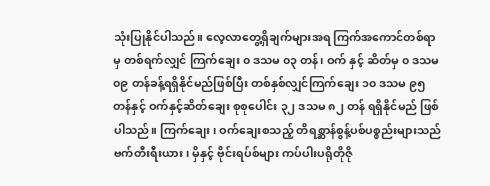သုံးပြုနိုင်ပါသည်။ လေ့လာတွေ့ရှိချက်များအရ ကြက်အကောင်တစ်ရာ မှ တစ်ရက်လျှင် ကြက်ချေး ၀ ဒသမ ၀၃ တန်၊ ဝက် နှင့် ဆိတ်မှ ၀ ဒသမ ၀၉ တန်ခန့်ရရှိနိုင်မည်ဖြစ်ပြီး တစ်နှစ်လျှင်ကြက်ချေး ၁၀ ဒသမ ၉၅ တန်နှင့် ဝက်နှင့်ဆိတ်ချေး စုစုပေါင်း ၃၂ ဒသမ ၈၂ တန် ရရှိနိုင်မည် ဖြစ်ပါသည်။ ကြက်ချေး၊ ဝက်ချေးစသည့် တိရစ္ဆာန်စွန့်ပစ်ပစ္စည်းများသည် ဗက်တီးရီးယား၊ မှိနှင့် ဗိုင်းရပ်စ်များ ကပ်ပါးပရိုတိုဇို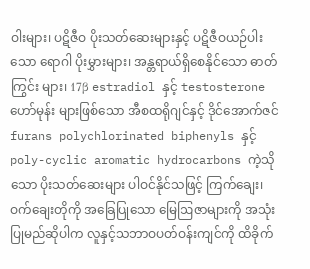ဝါးများ၊ ပဋိဇီဝ ပိုးသတ်ဆေးများနှင့် ပဋိဇီဝယဉ်ပါးသော ရောဂါ ပိုးမွှားများ၊ အန္တရာယ်ရှိစေနိုင်သော ဓာတ်ကြွင်း များ၊ 17β estradiol နှင့် testosterone ဟော်မုန်း များဖြစ်သော အီစထရိုဂျင်နှင့် ဒိုင်အောက်ဇင် furans polychlorinated biphenyls နှင့် poly-cyclic aromatic hydrocarbons ကဲ့သိုသော ပိုးသတ်ဆေးများ ပါဝင်နိုင်သဖြင့် ကြက်ချေး၊ ဝက်ချေးတိုကို အခြေပြုသော မြေဩဇာများကို အသုံးပြုမည်ဆိုပါက လူနှင့်သဘာဝပတ်ဝန်းကျင်ကို ထိခိုက်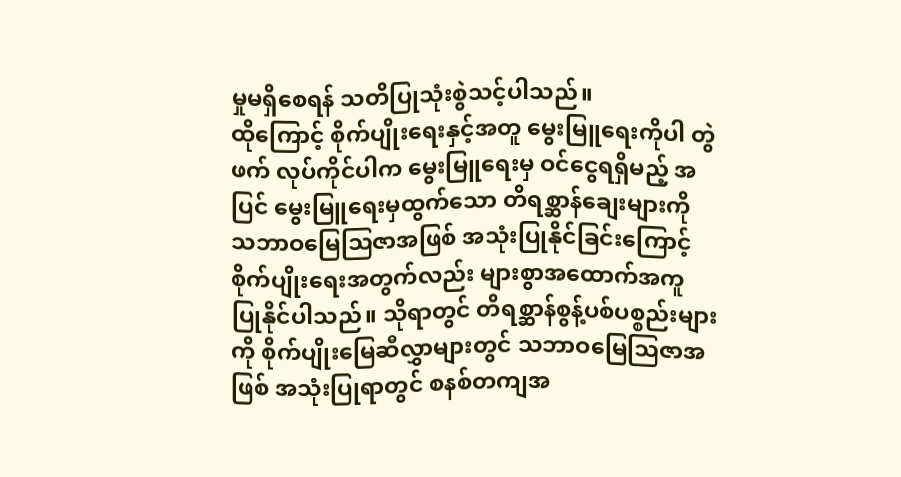မှုမရှိစေရန် သတိပြုသုံးစွဲသင့်ပါသည်။
ထိုကြောင့် စိုက်ပျိုးရေးနှင့်အတူ မွေးမြူရေးကိုပါ တွဲဖက် လုပ်ကိုင်ပါက မွေးမြူရေးမှ ဝင်ငွေရရှိမည့် အပြင် မွေးမြူရေးမှထွက်သော တိရစ္ဆာန်ချေးများကို သဘာဝမြေဩဇာအဖြစ် အသုံးပြုနိုင်ခြင်းကြောင့် စိုက်ပျိုးရေးအတွက်လည်း များစွာအထောက်အကူ ပြုနိုင်ပါသည်။ သိုရာတွင် တိရစ္ဆာန်စွန့်ပစ်ပစ္စည်းများကို စိုက်ပျိုးမြေဆီလွှာများတွင် သဘာဝမြေဩဇာအဖြစ် အသုံးပြုရာတွင် စနစ်တကျအ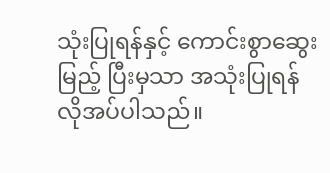သုံးပြုရန်နှင့် ကောင်းစွာဆွေးမြည့် ပြီးမှသာ အသုံးပြုရန် လိုအပ်ပါသည်။